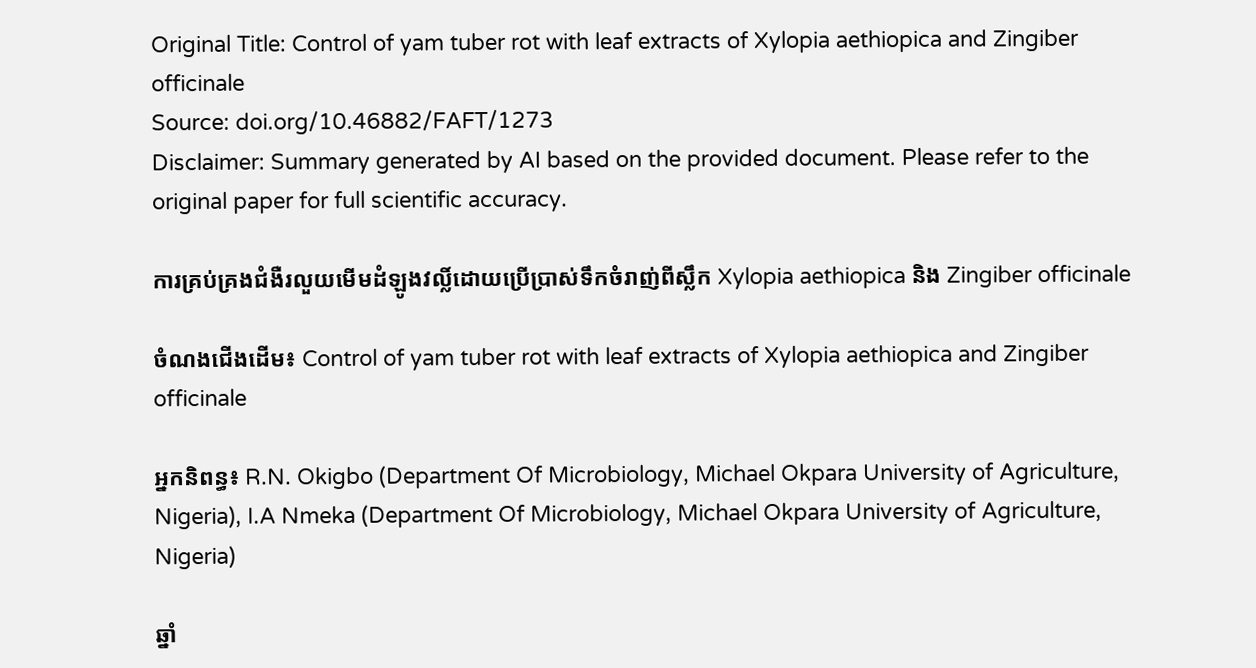Original Title: Control of yam tuber rot with leaf extracts of Xylopia aethiopica and Zingiber officinale
Source: doi.org/10.46882/FAFT/1273
Disclaimer: Summary generated by AI based on the provided document. Please refer to the original paper for full scientific accuracy.

ការគ្រប់គ្រងជំងឺរលួយមើមដំឡូងវល្លិ៍ដោយប្រើប្រាស់ទឹកចំរាញ់ពីស្លឹក Xylopia aethiopica និង Zingiber officinale

ចំណងជើងដើម៖ Control of yam tuber rot with leaf extracts of Xylopia aethiopica and Zingiber officinale

អ្នកនិពន្ធ៖ R.N. Okigbo (Department Of Microbiology, Michael Okpara University of Agriculture, Nigeria), I.A Nmeka (Department Of Microbiology, Michael Okpara University of Agriculture, Nigeria)

ឆ្នាំ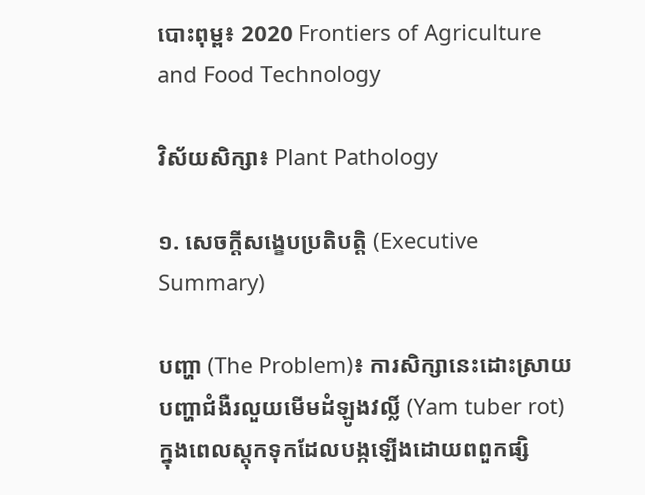បោះពុម្ព៖ 2020 Frontiers of Agriculture and Food Technology

វិស័យសិក្សា៖ Plant Pathology

១. សេចក្តីសង្ខេបប្រតិបត្តិ (Executive Summary)

បញ្ហា (The Problem)៖ ការសិក្សានេះដោះស្រាយបញ្ហាជំងឺរលួយមើមដំឡូងវល្លិ៍ (Yam tuber rot) ក្នុងពេលស្តុកទុកដែលបង្កឡើងដោយពពួកផ្សិ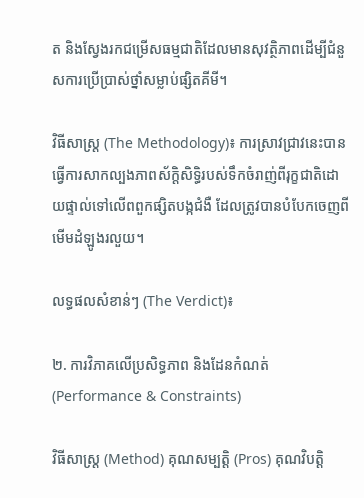ត និងស្វែងរកជម្រើសធម្មជាតិដែលមានសុវត្ថិភាពដើម្បីជំនួសការប្រើប្រាស់ថ្នាំសម្លាប់ផ្សិតគីមី។

វិធីសាស្ត្រ (The Methodology)៖ ការស្រាវជ្រាវនេះបានធ្វើការសាកល្បងភាពស័ក្តិសិទ្ធិរបស់ទឹកចំរាញ់ពីរុក្ខជាតិដោយផ្ទាល់ទៅលើពពួកផ្សិតបង្កជំងឺ ដែលត្រូវបានបំបែកចេញពីមើមដំឡូងរលួយ។

លទ្ធផលសំខាន់ៗ (The Verdict)៖

២. ការវិភាគលើប្រសិទ្ធភាព និងដែនកំណត់ (Performance & Constraints)

វិធីសាស្ត្រ (Method) គុណសម្បត្តិ (Pros) គុណវិបត្តិ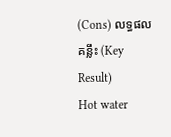(Cons) លទ្ធផលគន្លឹះ (Key Result)
Hot water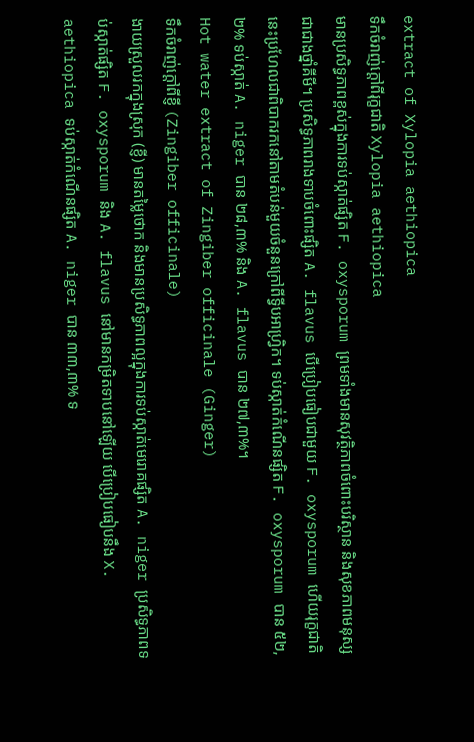extract of Xylopia aethiopica
ទឹកចំរាញ់ក្តៅពីរុក្ខជាតិ Xylopia aethiopica
មានប្រសិទ្ធភាពខ្ពស់ក្នុងការទប់ស្កាត់ផ្សិត F. oxysporum ព្រមទាំងមានសុវត្ថិភាពចំពោះបរិស្ថាន និងសុខភាពមនុស្សជាជាងថ្នាំគីមី។ ប្រសិទ្ធភាពរាងទាបចំពោះផ្សិត A. flavus បើប្រៀបធៀបជាមួយ F. oxysporum ហើយរុក្ខជាតិនេះប្រហែលជាពិបាករកនៅតាមតំបន់មួយចំនួនក្រៅពីទ្វីបអាហ្វ្រិក។ ទប់ស្កាត់កំណើនផ្សិត F. oxysporum បាន ៥២,២% ទប់ស្កាត់ A. niger បាន ២៨,៣% និង A. flavus បាន ២៧,៣%។
Hot water extract of Zingiber officinale (Ginger)
ទឹកចំរាញ់ក្តៅពីខ្ញី (Zingiber officinale)
ងាយស្រួលរកក្នុងស្រុក (ខ្ញី) មានតម្លៃថោក និងមានប្រសិទ្ធភាពល្អក្នុងការទប់ស្កាត់មេរោគផ្សិត A. niger ប្រសិទ្ធភាពទប់ស្កាត់ផ្សិត F. oxysporum និង A. flavus នៅមានកម្រិតទាបនៅឡើយ បើប្រៀបធៀបនឹង X. aethiopica ទប់ស្កាត់កំណើនផ្សិត A. niger បាន ៣៣,៣% ទ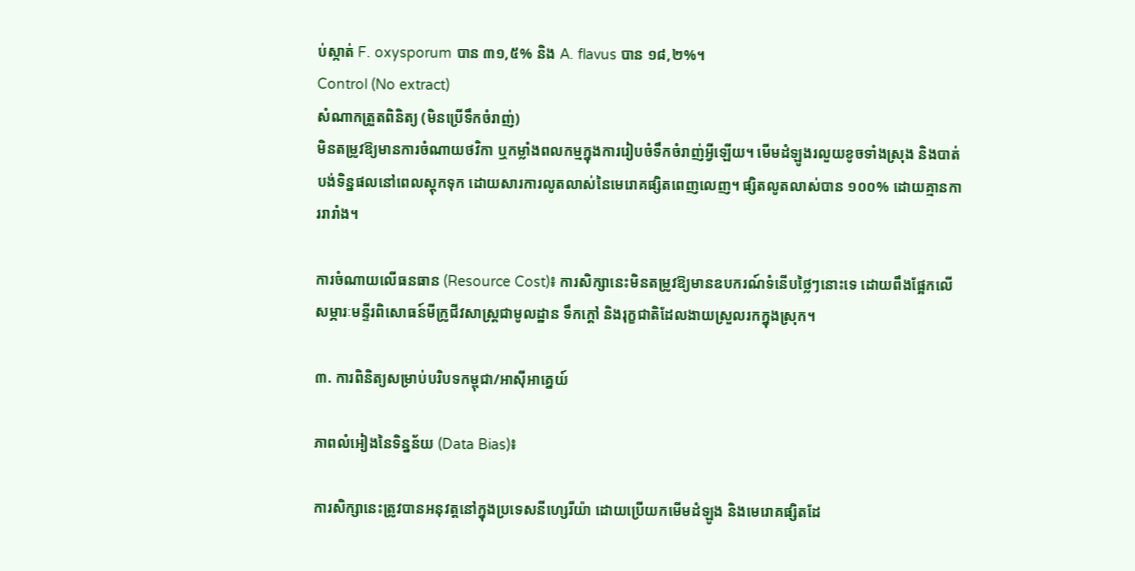ប់ស្កាត់ F. oxysporum បាន ៣១,៥% និង A. flavus បាន ១៨,២%។
Control (No extract)
សំណាកត្រួតពិនិត្យ (មិនប្រើទឹកចំរាញ់)
មិនតម្រូវឱ្យមានការចំណាយថវិកា ឬកម្លាំងពលកម្មក្នុងការរៀបចំទឹកចំរាញ់អ្វីឡើយ។ មើមដំឡូងរលួយខូចទាំងស្រុង និងបាត់បង់ទិន្នផលនៅពេលស្តុកទុក ដោយសារការលូតលាស់នៃមេរោគផ្សិតពេញលេញ។ ផ្សិតលូតលាស់បាន ១០០% ដោយគ្មានការរារាំង។

ការចំណាយលើធនធាន (Resource Cost)៖ ការសិក្សានេះមិនតម្រូវឱ្យមានឧបករណ៍ទំនើបថ្លៃៗនោះទេ ដោយពឹងផ្អែកលើសម្ភារៈមន្ទីរពិសោធន៍មីក្រូជីវសាស្ត្រជាមូលដ្ឋាន ទឹកក្តៅ និងរុក្ខជាតិដែលងាយស្រួលរកក្នុងស្រុក។

៣. ការពិនិត្យសម្រាប់បរិបទកម្ពុជា/អាស៊ីអាគ្នេយ៍

ភាពលំអៀងនៃទិន្នន័យ (Data Bias)៖

ការសិក្សានេះត្រូវបានអនុវត្តនៅក្នុងប្រទេសនីហ្សេរីយ៉ា ដោយប្រើយកមើមដំឡូង និងមេរោគផ្សិតដែ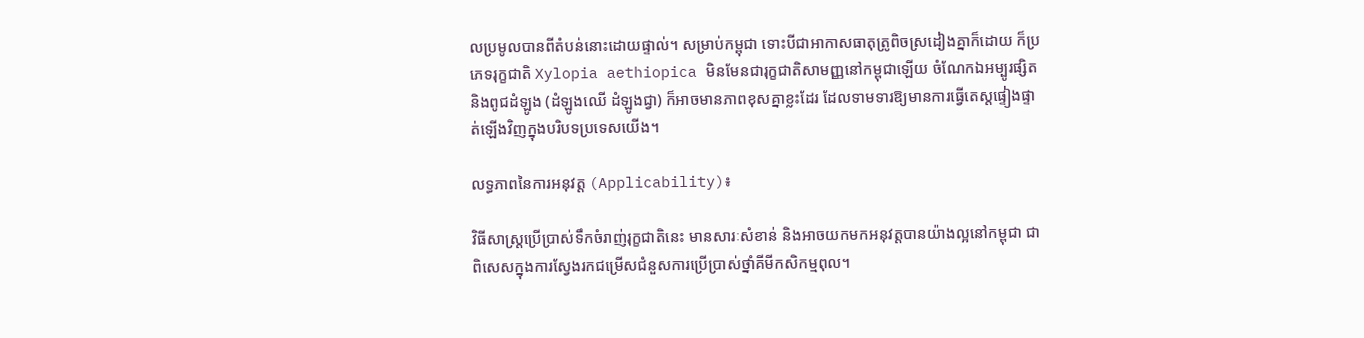លប្រមូលបានពីតំបន់នោះដោយផ្ទាល់។ សម្រាប់កម្ពុជា ទោះបីជាអាកាសធាតុត្រូពិចស្រដៀងគ្នាក៏ដោយ ក៏ប្រភេទរុក្ខជាតិ Xylopia aethiopica មិនមែនជារុក្ខជាតិសាមញ្ញនៅកម្ពុជាឡើយ ចំណែកឯអម្បូរផ្សិត និងពូជដំឡូង (ដំឡូងឈើ ដំឡូងជ្វា) ក៏អាចមានភាពខុសគ្នាខ្លះដែរ ដែលទាមទារឱ្យមានការធ្វើតេស្តផ្ទៀងផ្ទាត់ឡើងវិញក្នុងបរិបទប្រទេសយើង។

លទ្ធភាពនៃការអនុវត្ត (Applicability)៖

វិធីសាស្ត្រប្រើប្រាស់ទឹកចំរាញ់រុក្ខជាតិនេះ មានសារៈសំខាន់ និងអាចយកមកអនុវត្តបានយ៉ាងល្អនៅកម្ពុជា ជាពិសេសក្នុងការស្វែងរកជម្រើសជំនួសការប្រើប្រាស់ថ្នាំគីមីកសិកម្មពុល។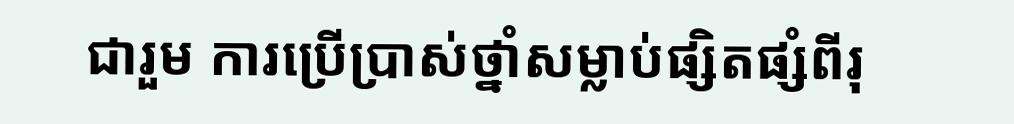ជារួម ការប្រើប្រាស់ថ្នាំសម្លាប់ផ្សិតផ្សំពីរុ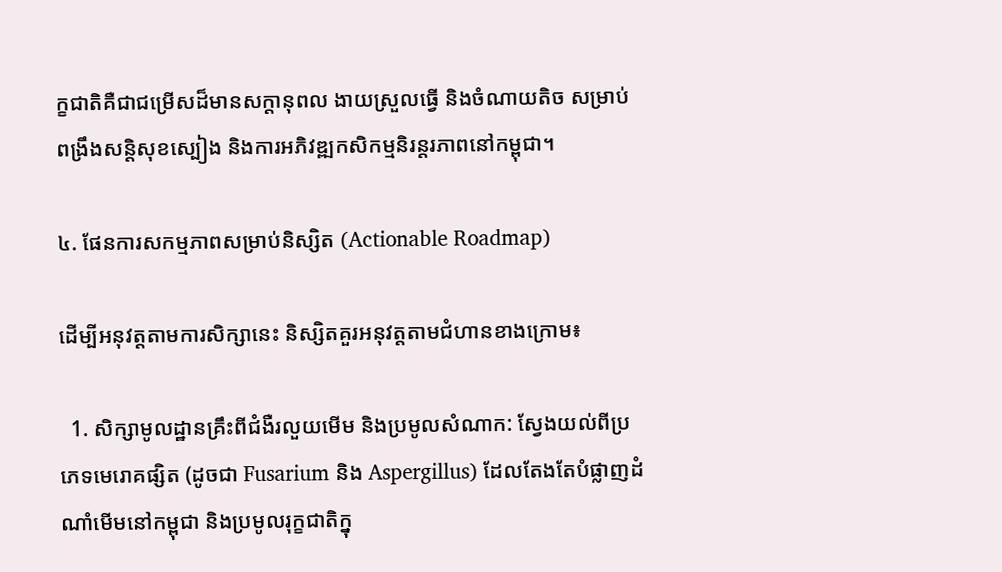ក្ខជាតិគឺជាជម្រើសដ៏មានសក្តានុពល ងាយស្រួលធ្វើ និងចំណាយតិច សម្រាប់ពង្រឹងសន្តិសុខស្បៀង និងការអភិវឌ្ឍកសិកម្មនិរន្តរភាពនៅកម្ពុជា។

៤. ផែនការសកម្មភាពសម្រាប់និស្សិត (Actionable Roadmap)

ដើម្បីអនុវត្តតាមការសិក្សានេះ និស្សិតគួរអនុវត្តតាមជំហានខាងក្រោម៖

  1. សិក្សាមូលដ្ឋានគ្រឹះពីជំងឺរលួយមើម និងប្រមូលសំណាក: ស្វែងយល់ពីប្រភេទមេរោគផ្សិត (ដូចជា Fusarium និង Aspergillus) ដែលតែងតែបំផ្លាញដំណាំមើមនៅកម្ពុជា និងប្រមូលរុក្ខជាតិក្នុ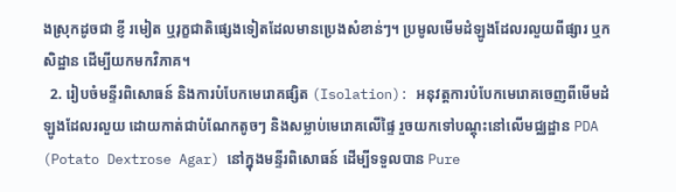ងស្រុកដូចជា ខ្ញី រមៀត ឬរុក្ខជាតិផ្សេងទៀតដែលមានប្រេងសំខាន់ៗ។ ប្រមូលមើមដំឡូងដែលរលួយពីផ្សារ ឬកសិដ្ឋាន ដើម្បីយកមកវិភាគ។
  2. រៀបចំមន្ទីរពិសោធន៍ និងការបំបែកមេរោគផ្សិត (Isolation): អនុវត្តការបំបែកមេរោគចេញពីមើមដំឡូងដែលរលួយ ដោយកាត់ជាបំណែកតូចៗ និងសម្លាប់មេរោគលើផ្ទៃ រួចយកទៅបណ្តុះនៅលើមជ្ឈដ្ឋាន PDA (Potato Dextrose Agar) នៅក្នុងមន្ទីរពិសោធន៍ ដើម្បីទទួលបាន Pure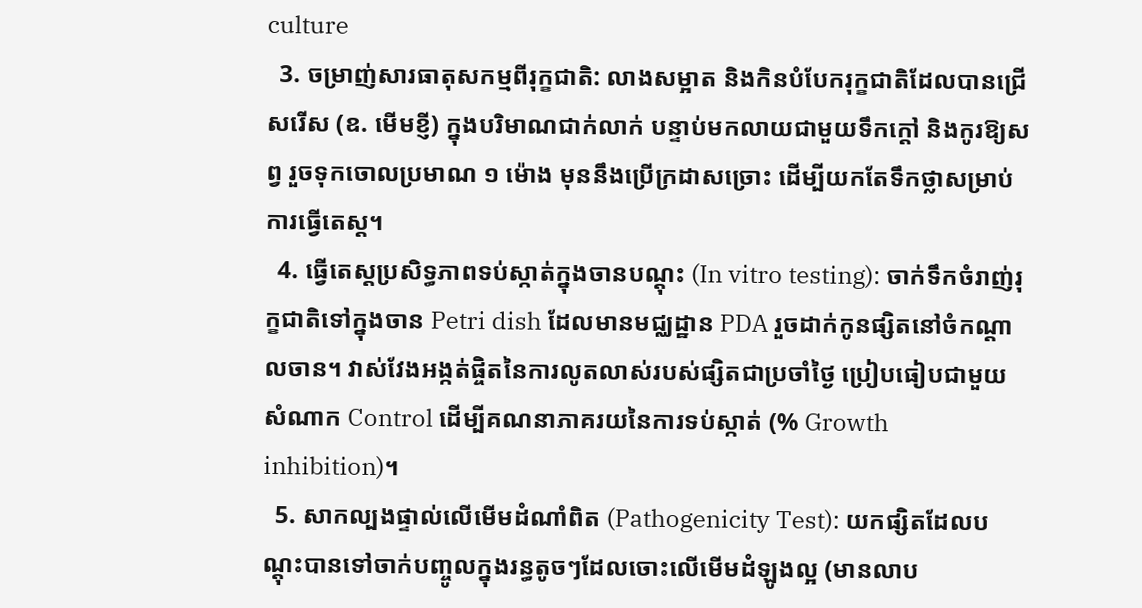culture
  3. ចម្រាញ់សារធាតុសកម្មពីរុក្ខជាតិ: លាងសម្អាត និងកិនបំបែករុក្ខជាតិដែលបានជ្រើសរើស (ឧ. មើមខ្ញី) ក្នុងបរិមាណជាក់លាក់ បន្ទាប់មកលាយជាមួយទឹកក្តៅ និងកូរឱ្យសព្វ រួចទុកចោលប្រមាណ ១ ម៉ោង មុននឹងប្រើក្រដាសច្រោះ ដើម្បីយកតែទឹកថ្លាសម្រាប់ការធ្វើតេស្ត។
  4. ធ្វើតេស្តប្រសិទ្ធភាពទប់ស្កាត់ក្នុងចានបណ្តុះ (In vitro testing): ចាក់ទឹកចំរាញ់រុក្ខជាតិទៅក្នុងចាន Petri dish ដែលមានមជ្ឈដ្ឋាន PDA រួចដាក់កូនផ្សិតនៅចំកណ្តាលចាន។ វាស់វែងអង្កត់ផ្ចិតនៃការលូតលាស់របស់ផ្សិតជាប្រចាំថ្ងៃ ប្រៀបធៀបជាមួយសំណាក Control ដើម្បីគណនាភាគរយនៃការទប់ស្កាត់ (% Growth inhibition)។
  5. សាកល្បងផ្ទាល់លើមើមដំណាំពិត (Pathogenicity Test): យកផ្សិតដែលបណ្តុះបានទៅចាក់បញ្ចូលក្នុងរន្ធតូចៗដែលចោះលើមើមដំឡូងល្អ (មានលាប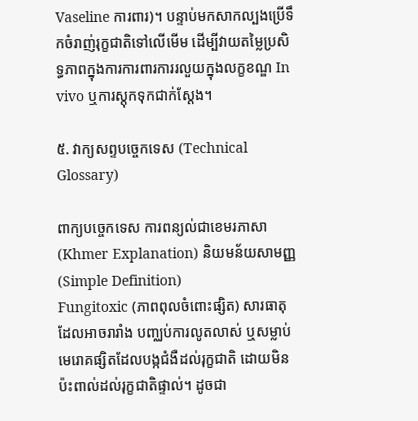Vaseline ការពារ)។ បន្ទាប់មកសាកល្បងប្រើទឹកចំរាញ់រុក្ខជាតិទៅលើមើម ដើម្បីវាយតម្លៃប្រសិទ្ធភាពក្នុងការការពារការរលួយក្នុងលក្ខខណ្ឌ In vivo ឬការស្តុកទុកជាក់ស្តែង។

៥. វាក្យសព្ទបច្ចេកទេស (Technical Glossary)

ពាក្យបច្ចេកទេស ការពន្យល់ជាខេមរភាសា (Khmer Explanation) និយមន័យសាមញ្ញ (Simple Definition)
Fungitoxic (ភាពពុលចំពោះផ្សិត) សារធាតុដែលអាចរារាំង បញ្ឈប់ការលូតលាស់ ឬសម្លាប់មេរោគផ្សិតដែលបង្កជំងឺដល់រុក្ខជាតិ ដោយមិនប៉ះពាល់ដល់រុក្ខជាតិផ្ទាល់។ ដូចជា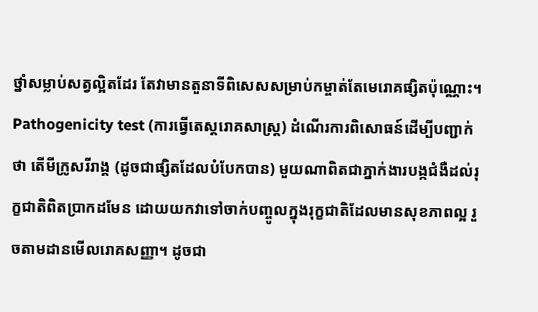ថ្នាំសម្លាប់សត្វល្អិតដែរ តែវាមានតួនាទីពិសេសសម្រាប់កម្ចាត់តែមេរោគផ្សិតប៉ុណ្ណោះ។
Pathogenicity test (ការធ្វើតេស្តរោគសាស្ត្រ) ដំណើរការពិសោធន៍ដើម្បីបញ្ជាក់ថា តើមីក្រូសរីរាង្គ (ដូចជាផ្សិតដែលបំបែកបាន) មួយណាពិតជាភ្នាក់ងារបង្កជំងឺដល់រុក្ខជាតិពិតប្រាកដមែន ដោយយកវាទៅចាក់បញ្ចូលក្នុងរុក្ខជាតិដែលមានសុខភាពល្អ រួចតាមដានមើលរោគសញ្ញា។ ដូចជា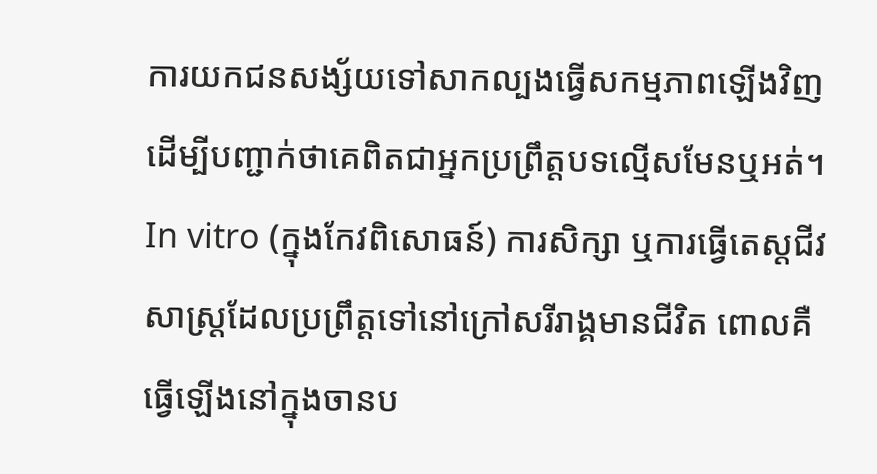ការយកជនសង្ស័យទៅសាកល្បងធ្វើសកម្មភាពឡើងវិញ ដើម្បីបញ្ជាក់ថាគេពិតជាអ្នកប្រព្រឹត្តបទល្មើសមែនឬអត់។
In vitro (ក្នុងកែវពិសោធន៍) ការសិក្សា ឬការធ្វើតេស្តជីវសាស្ត្រដែលប្រព្រឹត្តទៅនៅក្រៅសរីរាង្គមានជីវិត ពោលគឺធ្វើឡើងនៅក្នុងចានប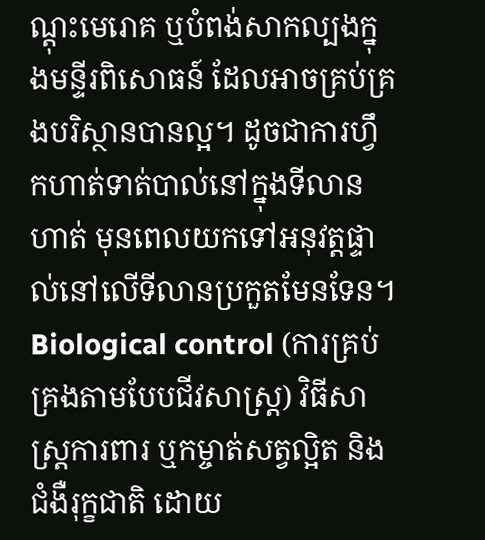ណ្តុះមេរោគ ឬបំពង់សាកល្បងក្នុងមន្ទីរពិសោធន៍ ដែលអាចគ្រប់គ្រងបរិស្ថានបានល្អ។ ដូចជាការហ្វឹកហាត់ទាត់បាល់នៅក្នុងទីលានហាត់ មុនពេលយកទៅអនុវត្តផ្ទាល់នៅលើទីលានប្រកួតមែនទែន។
Biological control (ការគ្រប់គ្រងតាមបែបជីវសាស្ត្រ) វិធីសាស្ត្រការពារ ឬកម្ចាត់សត្វល្អិត និងជំងឺរុក្ខជាតិ ដោយ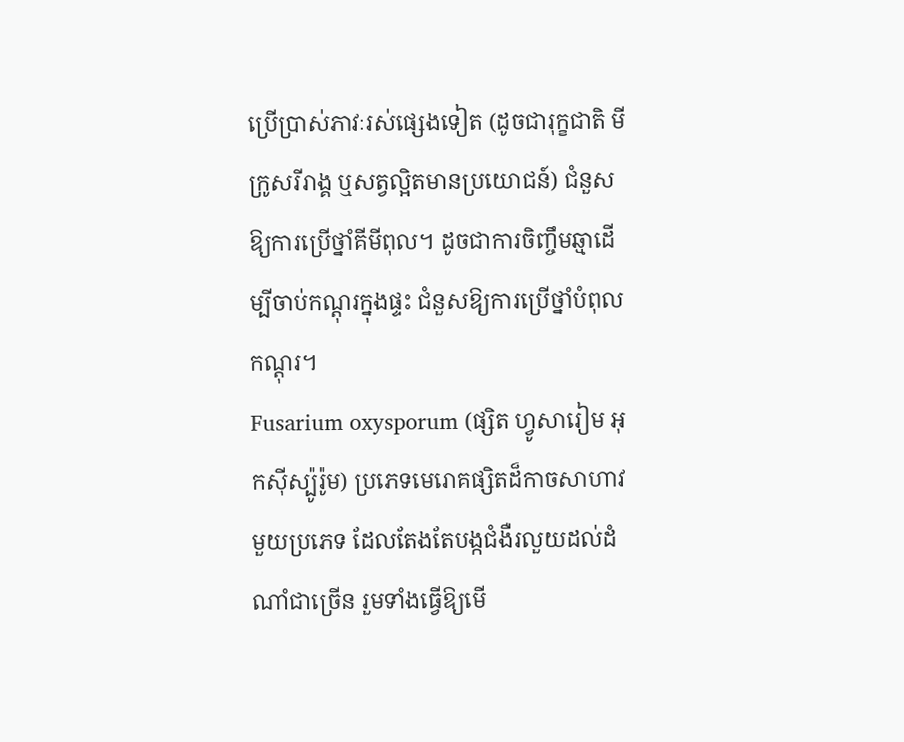ប្រើប្រាស់ភាវៈរស់ផ្សេងទៀត (ដូចជារុក្ខជាតិ មីក្រូសរីរាង្គ ឬសត្វល្អិតមានប្រយោជន៍) ជំនួសឱ្យការប្រើថ្នាំគីមីពុល។ ដូចជាការចិញ្ចឹមឆ្មាដើម្បីចាប់កណ្តុរក្នុងផ្ទះ ជំនួសឱ្យការប្រើថ្នាំបំពុលកណ្តុរ។
Fusarium oxysporum (ផ្សិត ហ្វូសារៀម អុកស៊ីស្ប៉ូរ៉ូម) ប្រភេទមេរោគផ្សិតដ៏កាចសាហាវមួយប្រភេទ ដែលតែងតែបង្កជំងឺរលួយដល់ដំណាំជាច្រើន រួមទាំងធ្វើឱ្យមើ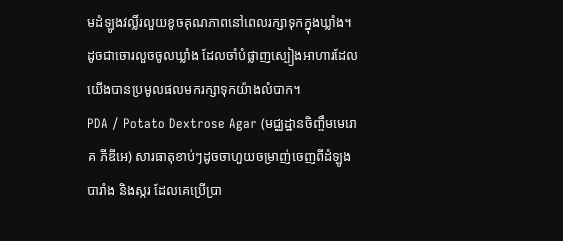មដំឡូងវល្លិ៍រលួយខូចគុណភាពនៅពេលរក្សាទុកក្នុងឃ្លាំង។ ដូចជាចោរលួចចូលឃ្លាំង ដែលចាំបំផ្លាញស្បៀងអាហារដែលយើងបានប្រមូលផលមករក្សាទុកយ៉ាងលំបាក។
PDA / Potato Dextrose Agar (មជ្ឈដ្ឋានចិញ្ចឹមមេរោគ ភីឌីអេ) សារធាតុខាប់ៗដូចចាហួយចម្រាញ់ចេញពីដំឡូងបារាំង និងស្ករ ដែលគេប្រើប្រា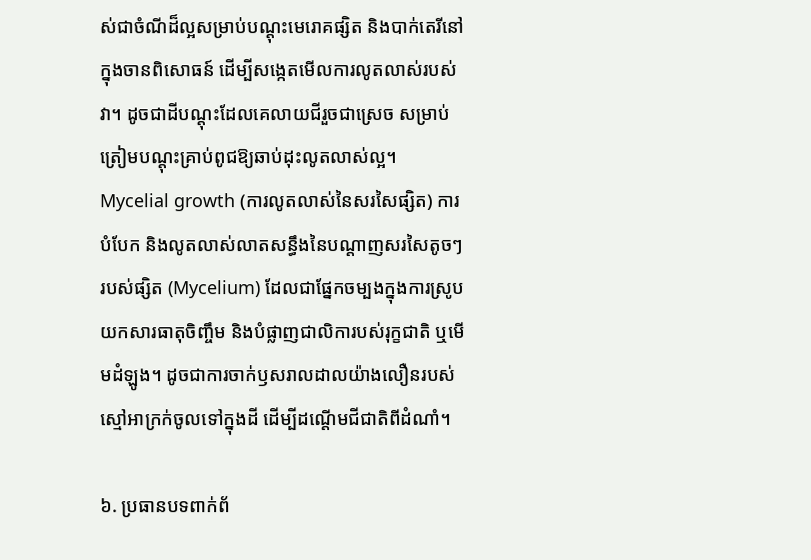ស់ជាចំណីដ៏ល្អសម្រាប់បណ្តុះមេរោគផ្សិត និងបាក់តេរីនៅក្នុងចានពិសោធន៍ ដើម្បីសង្កេតមើលការលូតលាស់របស់វា។ ដូចជាដីបណ្តុះដែលគេលាយជីរួចជាស្រេច សម្រាប់ត្រៀមបណ្តុះគ្រាប់ពូជឱ្យឆាប់ដុះលូតលាស់ល្អ។
Mycelial growth (ការលូតលាស់នៃសរសៃផ្សិត) ការបំបែក និងលូតលាស់លាតសន្ធឹងនៃបណ្តាញសរសៃតូចៗរបស់ផ្សិត (Mycelium) ដែលជាផ្នែកចម្បងក្នុងការស្រូបយកសារធាតុចិញ្ចឹម និងបំផ្លាញជាលិការបស់រុក្ខជាតិ ឬមើមដំឡូង។ ដូចជាការចាក់ឫសរាលដាលយ៉ាងលឿនរបស់ស្មៅអាក្រក់ចូលទៅក្នុងដី ដើម្បីដណ្តើមជីជាតិពីដំណាំ។

៦. ប្រធានបទពាក់ព័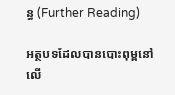ន្ធ (Further Reading)

អត្ថបទដែលបានបោះពុម្ពនៅលើ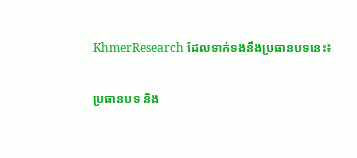KhmerResearch ដែលទាក់ទងនឹងប្រធានបទនេះ៖

ប្រធានបទ និង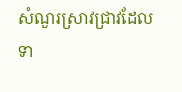សំណួរស្រាវជ្រាវដែលទា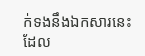ក់ទងនឹងឯកសារនេះ ដែល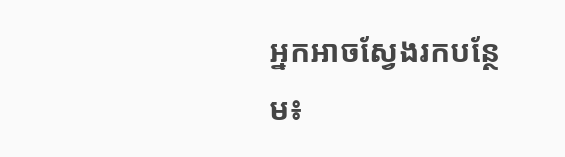អ្នកអាចស្វែងរកបន្ថែម៖